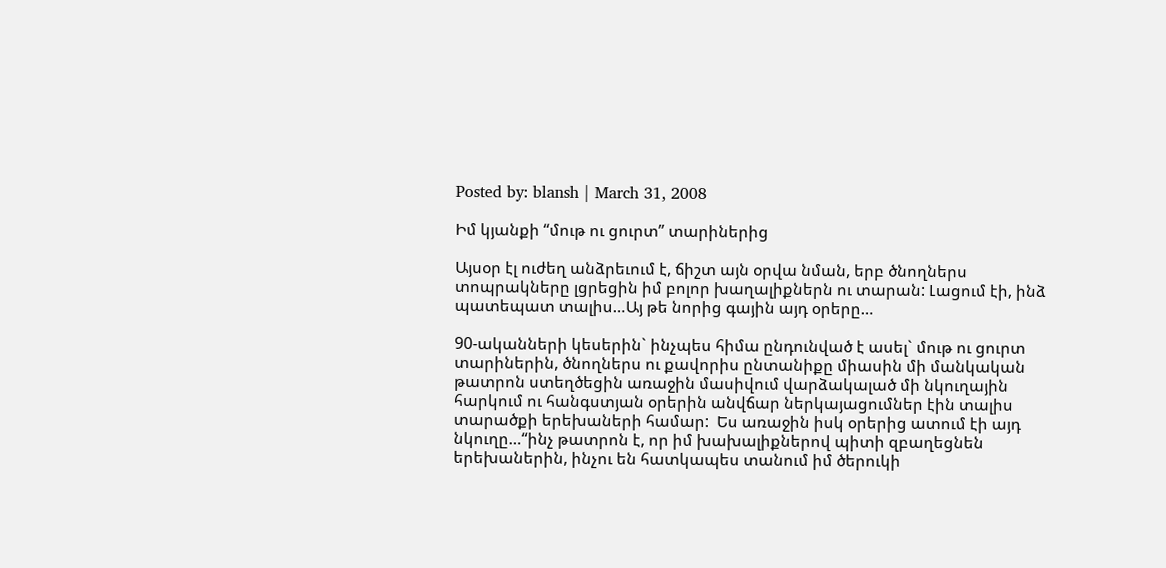Posted by: blansh | March 31, 2008

Իմ կյանքի “մութ ու ցուրտ” տարիներից

Այսօր էլ ուժեղ անձրեւում է, ճիշտ այն օրվա նման, երբ ծնողներս տոպրակները լցրեցին իմ բոլոր խաղալիքներն ու տարան: Լացում էի, ինձ պատեպատ տալիս…Այ թե նորից գային այդ օրերը…

90-ականների կեսերին` ինչպես հիմա ընդունված է ասել` մութ ու ցուրտ տարիներին, ծնողներս ու քավորիս ընտանիքը միասին մի մանկական թատրոն ստեղծեցին առաջին մասիվում վարձակալած մի նկուղային հարկում ու հանգստյան օրերին անվճար ներկայացումներ էին տալիս տարածքի երեխաների համար:  Ես առաջին իսկ օրերից ատում էի այդ նկուղը…“ինչ թատրոն է, որ իմ խախալիքներով պիտի զբաղեցնեն երեխաներին, ինչու են հատկապես տանում իմ ծերուկի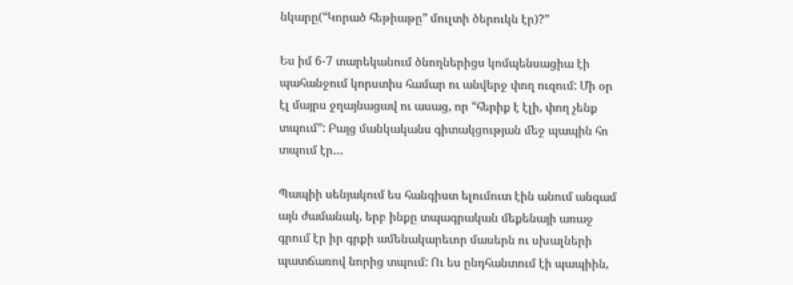նկարը(“Կորած հեթիաթը” մուլտի ծերուկն էր)?”

Ես իմ 6-7 տարեկանում ծնողներիցս կոմպենսացիա էի պահանջում կորստիս համար ու անվերջ փող ուզում: Մի օր էլ մայրս ջղայնացավ ու ասաց, որ “հերիք է էլի, փող չենք տպում”: Բայց մանկականս գիտակցության մեջ պապին հո տպում էր…

Պապիի սենյակում ես հանգիստ ելումուտ էին անում անգամ այն ժամանակ, երբ ինքը տպագրական մեքենայի առաջ գրում էր իր գրքի ամենակարեւոր մասերն ու սխալների պատճառով նորից տպում: Ու ես ընդհանտում էի պապիին,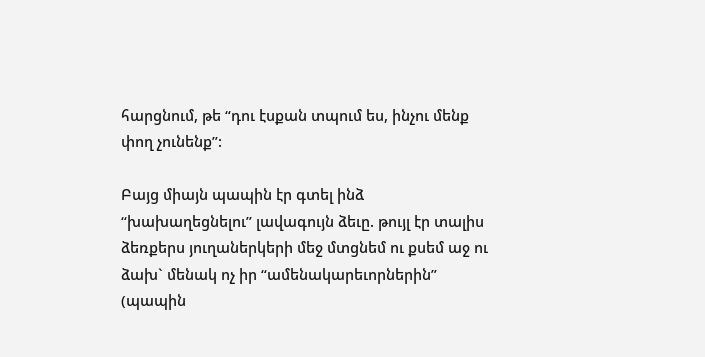հարցնում, թե “դու էսքան տպում ես, ինչու մենք փող չունենք”:

Բայց միայն պապին էր գտել ինձ “խախաղեցնելու” լավագույն ձեւը. թույլ էր տալիս ձեռքերս յուղաներկերի մեջ մտցնեմ ու քսեմ աջ ու ձախ` մենակ ոչ իր “ամենակարեւորներին” (պապին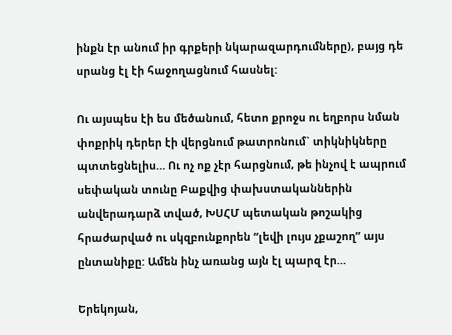ինքն էր անում իր գրքերի նկարազարդումները), բայց դե սրանց էլ էի հաջողացնում հասնել:

Ու այսպես էի ես մեծանում, հետո քրոջս ու եղբորս նման փոքրիկ դերեր էի վերցնում թատրոնում` տիկնիկները պտտեցնելիս… Ու ոչ ոք չէր հարցնում, թե ինչով է ապրում սեփական տունը Բաքվից փախստականներին անվերադարձ տված, ԽՍՀՄ պետական թոշակից հրաժարված ու սկզբունքորեն “լեվի լույս չքաշող” այս ընտանիքը: Ամեն ինչ առանց այն էլ պարզ էր…

Երեկոյան,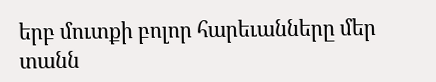երբ մուտքի բոլոր հարեւանները մեր տանն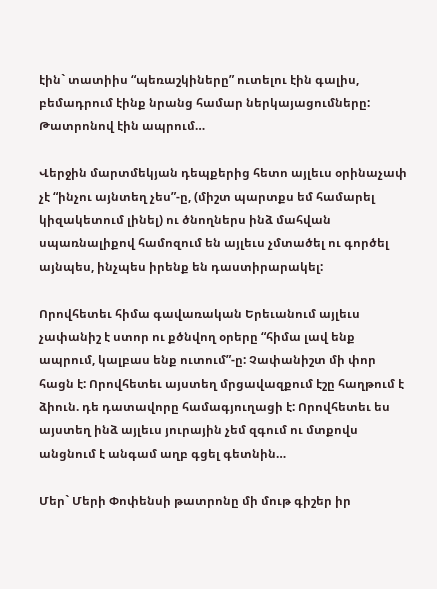էին` տատիիս “պեռաշկիները” ուտելու էին գալիս, բեմադրում էինք նրանց համար ներկայացումները: Թատրոնով էին ապրում…

Վերջին մարտմեկյան դեպքերից հետո այլեւս օրինաչափ չէ “ինչու այնտեղ չես”-ը, (միշտ պարտքս եմ համարել կիզակետում լինել) ու ծնողներս ինձ մահվան սպառնալիքով համոզում են այլեւս չմտածել ու գործել այնպես, ինչպես իրենք են դաստիրարակել:

Որովհետեւ հիմա գավառական Երեւանում այլեւս չափանիշ է ստոր ու քծնվող օրերը “հիմա լավ ենք ապրում, կալբաս ենք ուտում”-ը: Չափանիշտ մի փոր հացն է: Որովհետեւ այստեղ մրցավազքում էշը հաղթում է ձիուն. դե դատավորը համագյուղացի է: Որովհետեւ ես այստեղ ինձ այլեւս յուրային չեմ զգում ու մտքովս անցնում է անգամ աղբ գցել գետնին…

Մեր` Մերի Փոփենսի թատրոնը մի մութ գիշեր իր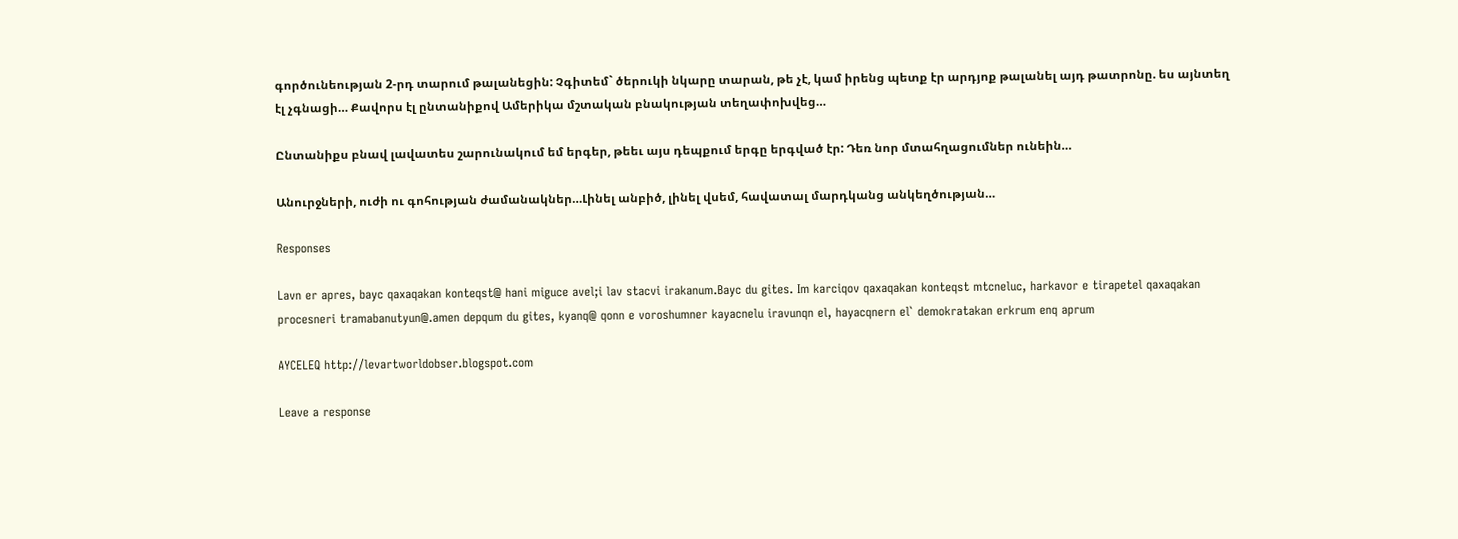գործունեության 2-րդ տարում թալանեցին: Չգիտեմ` ծերուկի նկարը տարան, թե չէ, կամ իրենց պետք էր արդյոք թալանել այդ թատրոնը. ես այնտեղ էլ չգնացի… Քավորս էլ ընտանիքով Ամերիկա մշտական բնակության տեղափոխվեց…

Ընտանիքս բնավ լավատես շարունակում եմ երգեր, թեեւ այս դեպքում երգը երգված էր: Դեռ նոր մտահղացումներ ունեին…

Անուրջների, ուժի ու գոհության ժամանակներ…Լինել անբիծ, լինել վսեմ, հավատալ մարդկանց անկեղծության…

Responses

Lavn er apres, bayc qaxaqakan konteqst@ hani miguce avel;i lav stacvi irakanum.Bayc du gites. Im karciqov qaxaqakan konteqst mtcneluc, harkavor e tirapetel qaxaqakan procesneri tramabanutyun@.amen depqum du gites, kyanq@ qonn e voroshumner kayacnelu iravunqn el, hayacqnern el` demokratakan erkrum enq aprum

AYCELEQ http://levartworldobser.blogspot.com

Leave a response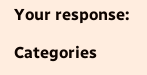Your response:

Categories